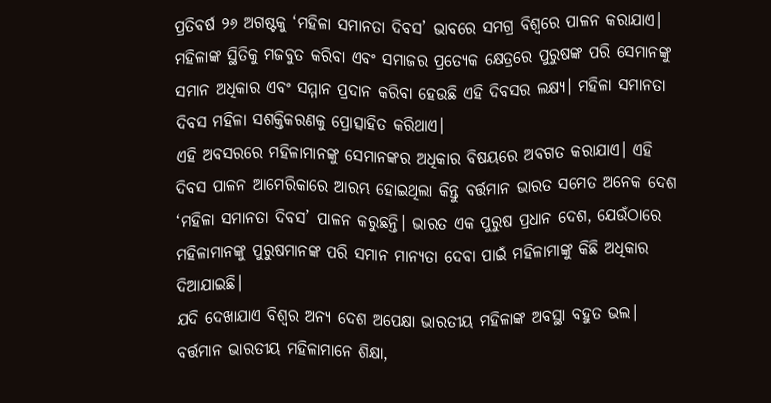ପ୍ରତିବର୍ଷ ୨୬ ଅଗଷ୍ଟକୁ ‘ମହିଳା ସମାନତା ଦିବସ’ ଭାବରେ ସମଗ୍ର ବିଶ୍ୱରେ ପାଳନ କରାଯାଏ। ମହିଳାଙ୍କ ସ୍ଥିତିକୁ ମଜବୁତ କରିବା ଏବଂ ସମାଜର ପ୍ରତ୍ୟେକ କ୍ଷେତ୍ରରେ ପୁରୁଷଙ୍କ ପରି ସେମାନଙ୍କୁ ସମାନ ଅଧିକାର ଏବଂ ସମ୍ମାନ ପ୍ରଦାନ କରିବା ହେଉଛି ଏହି ଦିବସର ଲକ୍ଷ୍ୟ। ମହିଳା ସମାନତା ଦିବସ ମହିଳା ସଶକ୍ତିକରଣକୁ ପ୍ରୋତ୍ସାହିତ କରିଥାଏ।
ଏହି ଅବସରରେ ମହିଳାମାନଙ୍କୁ ସେମାନଙ୍କର ଅଧିକାର ବିଷୟରେ ଅବଗତ କରାଯାଏ। ଏହି ଦିବସ ପାଳନ ଆମେରିକାରେ ଆରମ୍ଭ ହୋଇଥିଲା କିନ୍ତୁ ବର୍ତ୍ତମାନ ଭାରତ ସମେତ ଅନେକ ଦେଶ ‘ମହିଳା ସମାନତା ଦିବସ’ ପାଳନ କରୁଛନ୍ତି। ଭାରତ ଏକ ପୁରୁଷ ପ୍ରଧାନ ଦେଶ, ଯେଉଁଠାରେ ମହିଳାମାନଙ୍କୁ ପୁରୁଷମାନଙ୍କ ପରି ସମାନ ମାନ୍ୟତା ଦେବା ପାଇଁ ମହିଳାମାଙ୍କୁ କିଛି ଅଧିକାର ଦିଆଯାଇଛି।
ଯଦି ଦେଖାଯାଏ ବିଶ୍ୱର ଅନ୍ୟ ଦେଶ ଅପେକ୍ଷା ଭାରତୀୟ ମହିଳାଙ୍କ ଅବସ୍ଥା ବହୁତ ଭଲ। ବର୍ତ୍ତମାନ ଭାରତୀୟ ମହିଳାମାନେ ଶିକ୍ଷା,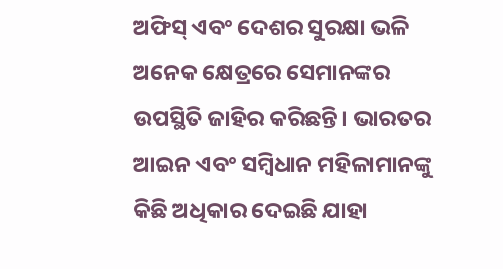ଅଫିସ୍ ଏବଂ ଦେଶର ସୁରକ୍ଷା ଭଳି ଅନେକ କ୍ଷେତ୍ରରେ ସେମାନଙ୍କର ଉପସ୍ଥିତି ଜାହିର କରିଛନ୍ତି। ଭାରତର ଆଇନ ଏବଂ ସମ୍ବିଧାନ ମହିଳାମାନଙ୍କୁ କିଛି ଅଧିକାର ଦେଇଛି ଯାହା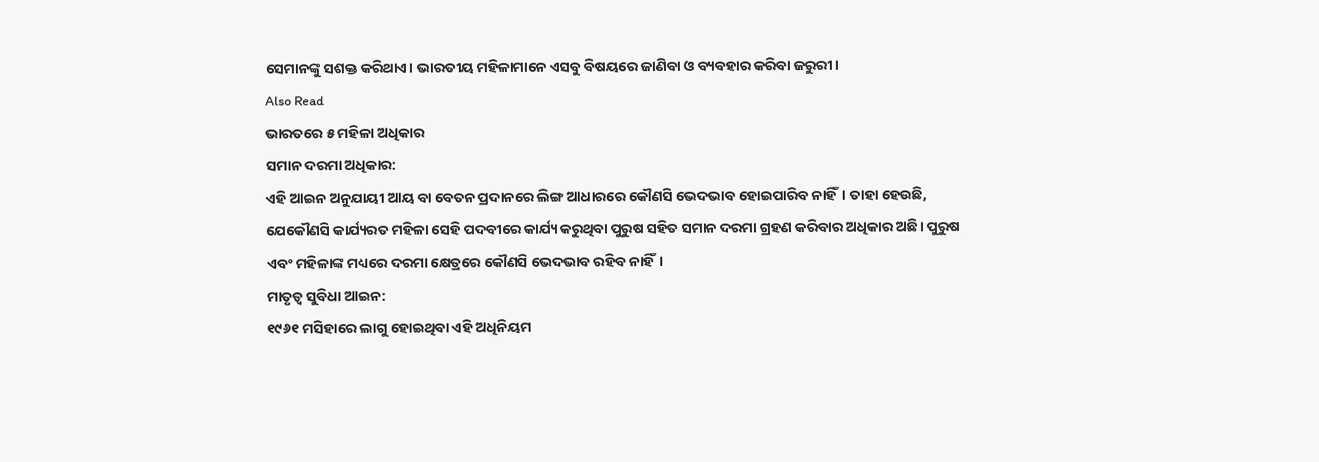ସେମାନଙ୍କୁ ସଶକ୍ତ କରିଥାଏ। ଭାରତୀୟ ମହିଳାମାନେ ଏସବୁ ବିଷୟରେ ଜାଣିବା ଓ ବ୍ୟବହାର କରିବା ଜରୁରୀ।
Also Read
ଭାରତରେ ୫ ମହିଳା ଅଧିକାର
ସମାନ ଦରମା ଅଧିକାର:
ଏହି ଆଇନ ଅନୁଯାୟୀ ଆୟ ବା ବେତନ ପ୍ରଦାନରେ ଲିଙ୍ଗ ଆଧାରରେ କୌଣସି ଭେଦଭାବ ହୋଇପାରିବ ନାହିଁ। ତାହା ହେଉଛି, ଯେକୌଣସି କାର୍ଯ୍ୟରତ ମହିଳା ସେହି ପଦବୀରେ କାର୍ଯ୍ୟ କରୁଥିବା ପୁରୁଷ ସହିତ ସମାନ ଦରମା ଗ୍ରହଣ କରିବାର ଅଧିକାର ଅଛି। ପୁରୁଷ ଏବଂ ମହିଳାଙ୍କ ମଧ୍ୟରେ ଦରମା କ୍ଷେତ୍ରରେ କୌଣସି ଭେଦଭାବ ରହିବ ନାହିଁ।
ମାତୃତ୍ୱ ସୁବିଧା ଆଇନ:
୧୯୬୧ ମସିହାରେ ଲାଗୁ ହୋଇଥିବା ଏହି ଅଧିନିୟମ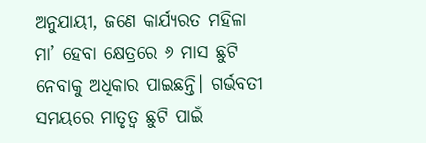ଅନୁଯାୟୀ, ଜଣେ କାର୍ଯ୍ୟରତ ମହିଳା ମା’ ହେବା କ୍ଷେତ୍ରରେ ୬ ମାସ ଛୁଟି ନେବାକୁ ଅଧିକାର ପାଇଛନ୍ତି। ଗର୍ଭବତୀ ସମୟରେ ମାତୃତ୍ୱ ଛୁଟି ପାଇଁ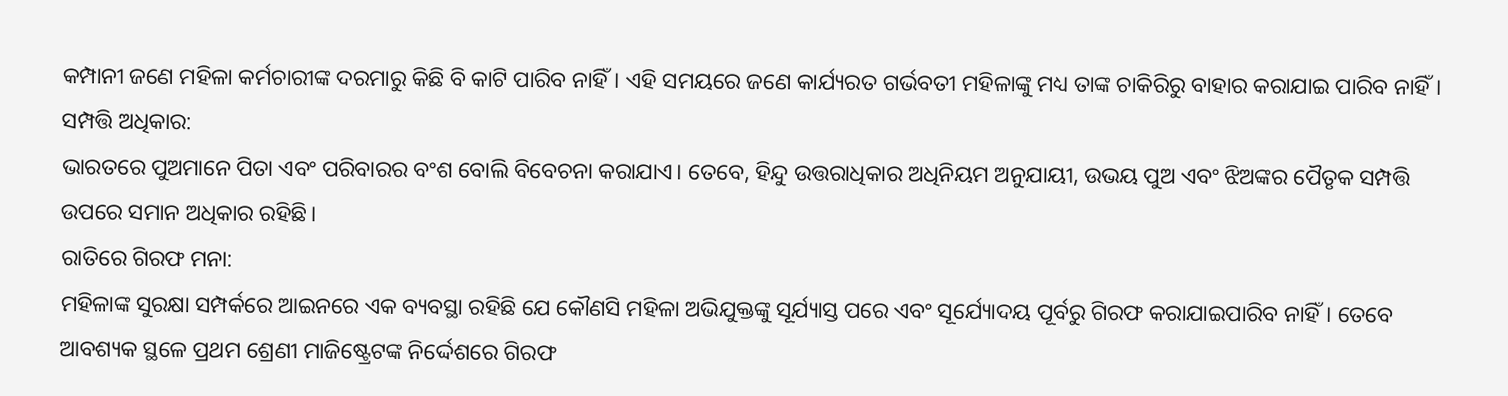କମ୍ପାନୀ ଜଣେ ମହିଳା କର୍ମଚାରୀଙ୍କ ଦରମାରୁ କିଛି ବି କାଟି ପାରିବ ନାହିଁ। ଏହି ସମୟରେ ଜଣେ କାର୍ଯ୍ୟରତ ଗର୍ଭବତୀ ମହିଳାଙ୍କୁ ମଧ୍ୟ ତାଙ୍କ ଚାକିରିରୁ ବାହାର କରାଯାଇ ପାରିବ ନାହିଁ।
ସମ୍ପତ୍ତି ଅଧିକାର:
ଭାରତରେ ପୁଅମାନେ ପିତା ଏବଂ ପରିବାରର ବଂଶ ବୋଲି ବିବେଚନା କରାଯାଏ। ତେବେ, ହିନ୍ଦୁ ଉତ୍ତରାଧିକାର ଅଧିନିୟମ ଅନୁଯାୟୀ, ଉଭୟ ପୁଅ ଏବଂ ଝିଅଙ୍କର ପୈତୃକ ସମ୍ପତ୍ତି ଉପରେ ସମାନ ଅଧିକାର ରହିଛି।
ରାତିରେ ଗିରଫ ମନା:
ମହିଳାଙ୍କ ସୁରକ୍ଷା ସମ୍ପର୍କରେ ଆଇନରେ ଏକ ବ୍ୟବସ୍ଥା ରହିଛି ଯେ କୌଣସି ମହିଳା ଅଭିଯୁକ୍ତଙ୍କୁ ସୂର୍ଯ୍ୟାସ୍ତ ପରେ ଏବଂ ସୂର୍ଯ୍ୟୋଦୟ ପୂର୍ବରୁ ଗିରଫ କରାଯାଇପାରିବ ନାହିଁ। ତେବେ ଆବଶ୍ୟକ ସ୍ଥଳେ ପ୍ରଥମ ଶ୍ରେଣୀ ମାଜିଷ୍ଟ୍ରେଟଙ୍କ ନିର୍ଦ୍ଦେଶରେ ଗିରଫ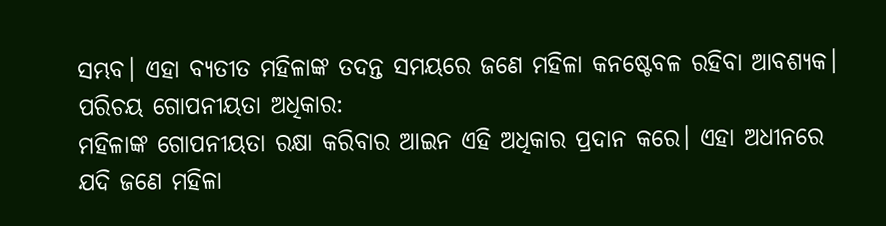ସମ୍ଭବ। ଏହା ବ୍ୟତୀତ ମହିଳାଙ୍କ ତଦନ୍ତ ସମୟରେ ଜଣେ ମହିଳା କନଷ୍ଟେବଳ ରହିବା ଆବଶ୍ୟକ।
ପରିଚୟ ଗୋପନୀୟତା ଅଧିକାର:
ମହିଳାଙ୍କ ଗୋପନୀୟତା ରକ୍ଷା କରିବାର ଆଇନ ଏହି ଅଧିକାର ପ୍ରଦାନ କରେ। ଏହା ଅଧୀନରେ ଯଦି ଜଣେ ମହିଳା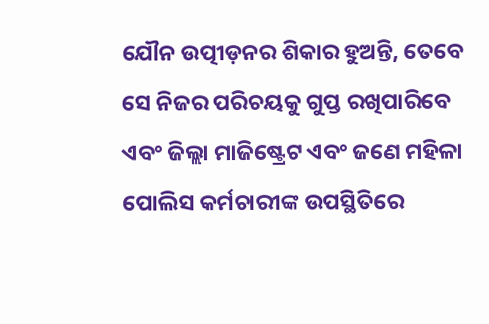ଯୌନ ଉତ୍ପୀଡ଼ନର ଶିକାର ହୁଅନ୍ତି, ତେବେ ସେ ନିଜର ପରିଚୟକୁ ଗୁପ୍ତ ରଖିପାରିବେ ଏବଂ ଜିଲ୍ଲା ମାଜିଷ୍ଟ୍ରେଟ ଏବଂ ଜଣେ ମହିଳା ପୋଲିସ କର୍ମଚାରୀଙ୍କ ଉପସ୍ଥିତିରେ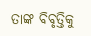ତାଙ୍କ ବିବୃତ୍ତିକୁ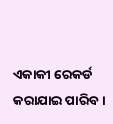ଏକାକୀ ରେକର୍ଡ କରାଯାଇ ପାରିବ।